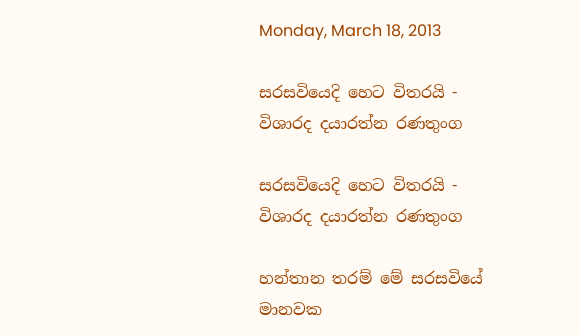Monday, March 18, 2013

සරසවියෙදි හෙට විතරයි - විශාරද දයාරත්න රණතුංග

සරසවියෙදි හෙට විතරයි - විශාරද දයාරත්න රණතුංග

හන්තාන තරම් මේ සරසවියේ මානවක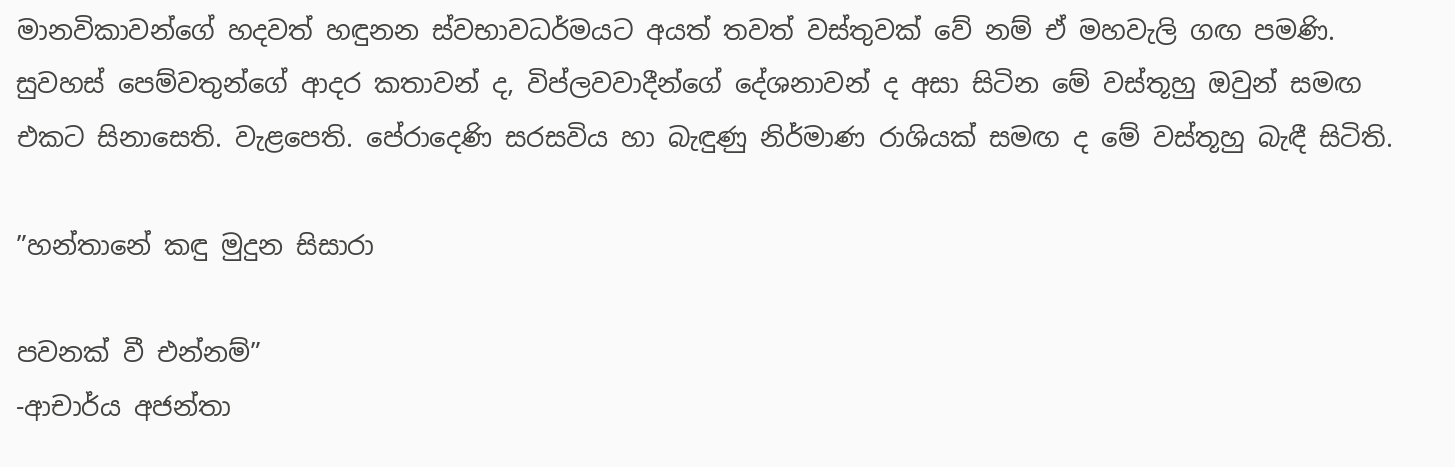මානවිකාවන්ගේ හදවත් හඳුනන ස්වභාවධර්මයට අයත් තවත් වස්තුවක් වේ නම් ඒ මහවැලි ගඟ පමණි. සුවහස් පෙම්වතුන්ගේ ආදර කතාවන් ද, විප්ලවවාදීන්ගේ දේශනාවන් ද අසා සිටින මේ වස්තූහු ඔවුන් සමඟ එකට සිනාසෙති. වැළපෙති. පේරාදෙණි සරසවිය හා බැඳුණු නිර්මාණ රාශියක් සමඟ ද මේ වස්තූහු බැඳී සිටිති.

”හන්තානේ කඳු මුදුන සිසාරා

පවනක් වී එන්නම්”
-ආචාර්ය අජන්තා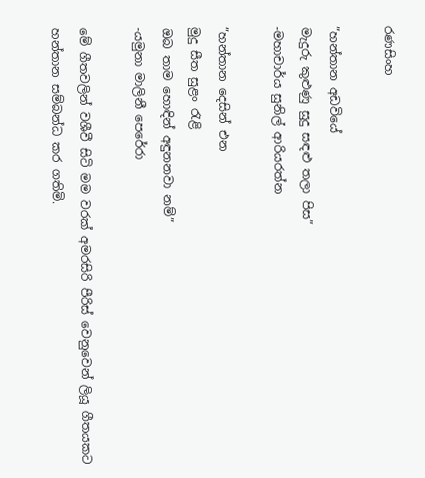රණසිංහ

”හන්තාන අඩවියේ
මැදුරු කුළුණු සුදු සඳළු තලා පිස”
-මහාචාර්ය සුනිල් ආරියරත්න

”හන්තාන දෙසින් එන
මුදු සීත සුළං රැළි
ඔබ තාම හොඳින් අඳුනනවා නම්”
-යමුනා මාලිනී පෙරේරා

මේ ගීතවලින් වශීවී සිටි මම වරක් අමරසිරි පීරිස් වෙනුවෙන් ලියූ ගීතයකට හන්තාන සම්බන්ධ කර ගතිමි.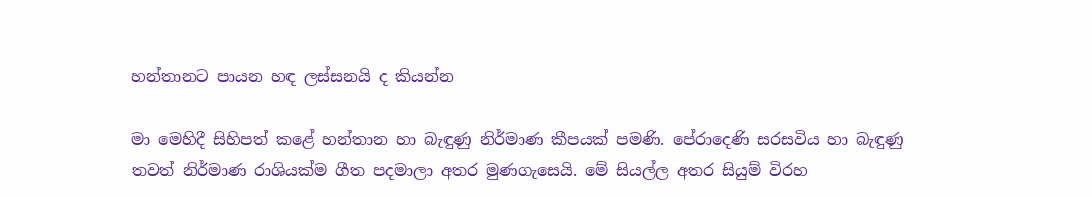හන්තානට පායන හඳ ලස්සනයි ද කියන්න

මා මෙහිදී සිහිපත් කළේ හන්තාන හා බැඳුණු නිර්මාණ කීපයක් පමණි. පේරාදෙණි සරසවිය හා බැඳුණු තවත් නිර්මාණ රාශියක්ම ගීත පදමාලා අතර මුණගැසෙයි. මේ සියල්ල අතර සියුම් විරහ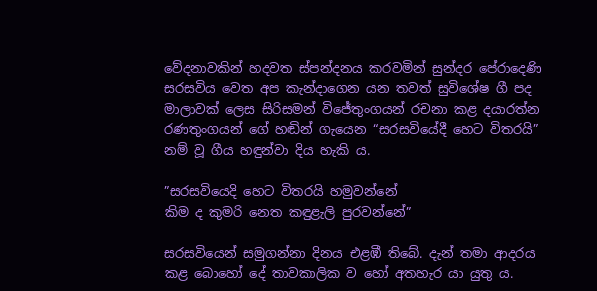වේදනාවකින් හදවත ස්පන්දනය කරවමින් සුන්දර පේරාදෙණි සරසවිය වෙත අප කැන්දාගෙන යන තවත් සුවිශේෂ ගී පද මාලාවක් ලෙස සිරිසමන් විජේතුංගයන් රචනා කළ දයාරත්න රණතුංගයන් ගේ හඬින් ගැයෙන “සරසවියේදී හෙට විතරයි” නම් වූ ගීය හඳුන්වා දිය හැකි ය.

”සරසවියෙදි හෙට විතරයි හමුවන්නේ
කිම ද කුමරි නෙත කඳුළැලි පුරවන්නේ”

සරසවියෙන් සමුගන්නා දිනය එළඹී තිබේ. දැන් තමා ආදරය කළ බොහෝ දේ තාවකාලික ව හෝ අතහැර යා යුතු ය.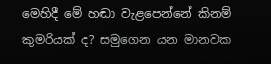මෙහිදී මේ හඬා වැළපෙන්නේ කිනම් කුමරියක් ද? සමුගෙන යන මානවක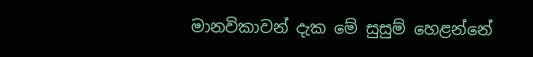මානවිකාවන් දැක මේ සුසුම් හෙළන්නේ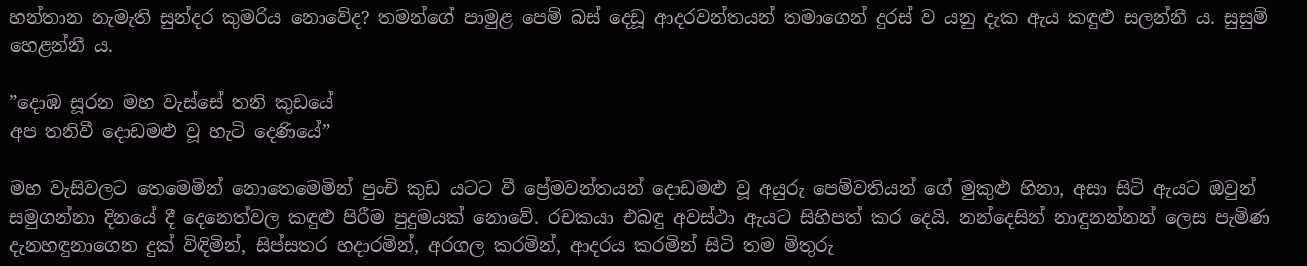හන්තාන නැමැති සුන්දර කුමරිය නොවේද? තමන්ගේ පාමුළ පෙම් බස් දෙඩූ ආදරවන්තයන් තමාගෙන් දුරස් ව යනු දැක ඇය කඳුළු සලන්නී ය. සුසුම් හෙළන්නී ය.

”දොඹ සූරන මහ වැස්සේ තනි කුඩයේ
අප තනිවී දොඩමළු වූ හැටි දෙණියේ”

මහ වැසිවලට තෙමෙමින් නොතෙමෙමින් පුංචි කුඩ යටට වී ප්‍රේමවන්තයන් දොඩමළු වූ අයුරු පෙම්වතියන් ගේ මුකුළු හිනා, අසා සිටි ඇයට ඔවුන් සමුගන්නා දිනයේ දී දෙනෙත්වල කඳුළු පිරීම පුදුමයක් නොවේ. රචකයා එබඳු අවස්ථා ඇයට සිහිපත් කර දෙයි. නන්දෙසින් නාඳුනන්නන් ලෙස පැමිණ දැනහඳුනාගෙන දුක් විඳිමින්, සිප්සතර හදාරමින්, අරගල කරමින්, ආදරය කරමින් සිටි තම මිතුරු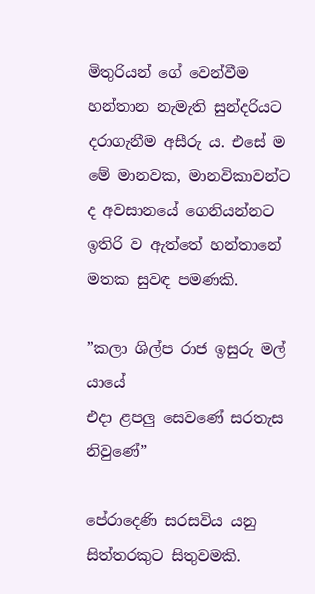මිතුරියන් ගේ වෙන්වීම හන්තාන නැමැති සුන්දරියට දරාගැනීම අසීරු ය. එසේ ම මේ මානවක, මානවිකාවන්ට ද අවසානයේ ගෙනියන්නට ඉතිරි ව ඇත්තේ හන්තානේ මතක සුවඳ පමණකි.

”කලා ශිල්ප රාජ ඉසුරු මල් යායේ
එදා ළපලු සෙවණේ සරතැස නිවුණේ”

පේරාදෙණි සරසවිය යනු සිත්තරකුට සිතුවමකි.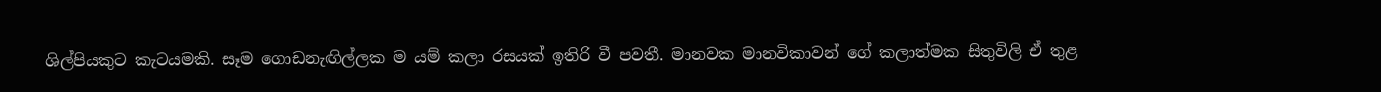ශිල්පියකුට කැටයමකි. සෑම ගොඩනැඟිල්ලක ම යම් කලා රසයක් ඉතිරි වී පවතී. මානවක මානවිකාවන් ගේ කලාත්මක සිතුවිලි ඒ තුළ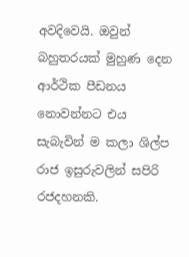අවදිවෙයි. ඔවුන් බහුතරයක් මුහුණ දෙන ආර්ථික පීඩනය නොවන්නට එය සැබැවින් ම කලා ශිල්ප රාජ ඉසුරුවලින් සපිරි රජදහනකි.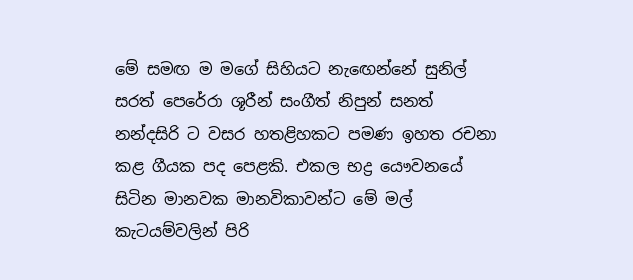මේ සමඟ ම මගේ සිහියට නැඟෙන්නේ සුනිල් සරත් පෙරේරා ශූරීන් සංගීත් නිපුන් සනත් නන්දසිරි ට වසර හතළිහකට පමණ ඉහත රචනා කළ ගීයක පද පෙළකි. එකල භද්‍ර යෞවනයේ සිටින මානවක මානවිකාවන්ට මේ මල් කැටයම්වලින් පිරි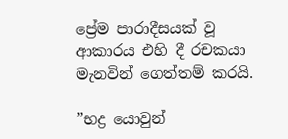ප්‍රේම පාරාදීසයක් වූ ආකාරය එහි දී රචකයා මැනවින් ගෙත්තම් කරයි.

”භද්‍ර යොවුන්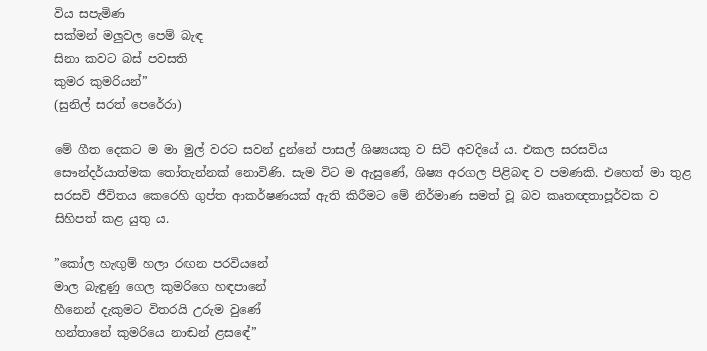විය සපැමිණ
සක්මන් මලුවල පෙම් බැඳ
සිනා කවට බස් පවසති
කුමර කුමරියන්”
(සුනිල් සරත් පෙරේරා)

මේ ගීත දෙකට ම මා මුල් වරට සවන් දුන්නේ පාසල් ශිෂ්‍යයකු ව සිටි අවදියේ ය. එකල සරසවිය සෞන්දර්යාත්මක තෝතැන්නක් නොවිණි. සැම විට ම ඇසුණේ, ශිෂ්‍ය අරගල පිළිබඳ ව පමණකි. එහෙත් මා තුළ සරසවි ජීවිතය කෙරෙහි ගුප්ත ආකර්ෂණයක් ඇති කිරීමට මේ නිර්මාණ සමත් වූ බව කෘතඥතාපූර්වක ව සිහිපත් කළ යුතු ය.

”කෝල හැඟුම් හලා රඟන පරවියනේ
මාල බැඳුණු ගෙල කුමරිගෙ හඳපානේ
හීනෙන් දැකුමට විතරයි උරුම වුණේ
හන්තානේ කුමරියෙ නාඬන් ළසඳේ”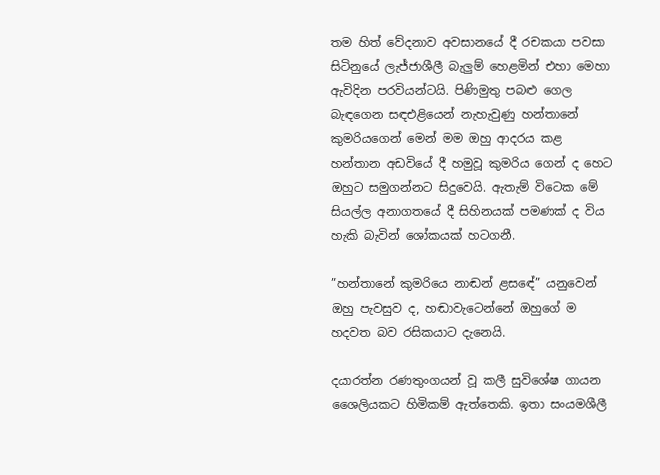තම හිත් වේදනාව අවසානයේ දී රචකයා පවසා සිටිනුයේ ලැජ්ජාශීලී බැලුම් හෙළමින් එහා මෙහා ඇවිදින පරවියන්ටයි. පිණිමුතු පබළු ගෙල බැඳගෙන සඳඑළියෙන් නැහැවුණු හන්තානේ කුමරියගෙන් මෙන් මම ඔහු ආදරය කළ හන්තාන අඩවියේ දී හමුවූ කුමරිය ගෙන් ද හෙට ඔහුට සමුගන්නට සිදුවෙයි. ඇතැම් විටෙක මේ සියල්ල අනාගතයේ දී සිහිනයක් පමණක් ද විය හැකි බැවින් ශෝකයක් හටගනී.

”හන්තානේ කුමරියෙ නාඬන් ළසඳේ” යනුවෙන් ඔහු පැවසුව ද, හඬාවැටෙන්නේ ඔහුගේ ම හදවත බව රසිකයාට දැනෙයි.

දයාරත්න රණතුංගයන් වූ කලී සුවිශේෂ ගායන ශෛලියකට හිමිකම් ඇත්තෙකි. ඉතා සංයමශීලී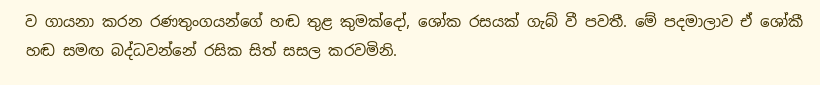ව ගායනා කරන රණතුංගයන්ගේ හඬ තුළ කුමක්දෝ, ශෝක රසයක් ගැබ් වී පවතී. මේ පදමාලාව ඒ ශෝකී හඬ සමඟ බද්ධවන්නේ රසික සිත් සසල කරවමිනි.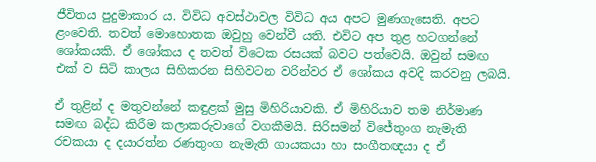ජීවිතය පුදුමාකාර ය. විවිධ අවස්ථාවල විවිධ අය අපට මුණගැසෙති. අපට ළංවෙති. තවත් මොහොතක ඔවුහු වෙන්වී යති. එවිට අප තුළ හටගන්නේ ශෝකයකි. ඒ ශෝකය ද තවත් විටෙක රසයක් බවට පත්වෙයි. ඔවුන් සමඟ එක් ව සිටි කාලය සිහිකරන සිහිවටන වරින්වර ඒ ශෝකය අවදි කරවනු ලබයි.

ඒ තුළින් ද මතුවන්නේ කඳුළක් මුසු මිහිරියාවකි. ඒ මිහිරියාව තම නිර්මාණ සමඟ බද්ධ කිරීම කලාකරුවාගේ වගකීමයි. සිරිසමන් විජේතුංග නැමැති රචකයා ද දයාරත්න රණතුංග නැමැති ගායකයා හා සංගීතඥයා ද ඒ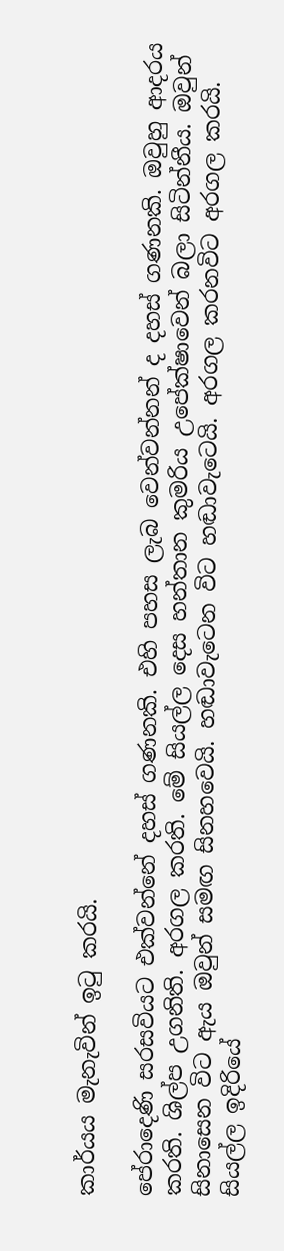කාර්යය මැනැවින් ඉටු කරයි.

පේරාදෙණි සරසවියට එක්වන්නේ දහස් ගණනකි. එහි පහස ලැබ වෙන්වන්නන් ද දහස් ගණනකි. ඔවුහු ආදරය කරති. ශිල්ප උගනිති. අරගල කරති. මේ සියල්ල දෙස හන්තාන කුමරිය උපේක්ෂාවෙන් බලා සිටින්නීය. ඔවුන් සිනාසෙන විට ඇය ඔවුන් සමඟ සිනහවෙයි. හඬාවැටෙන විට හඬාවැටෙයි. අරගල කරනවිට අරගල කරයි. සියල්ල ඉදිරියේ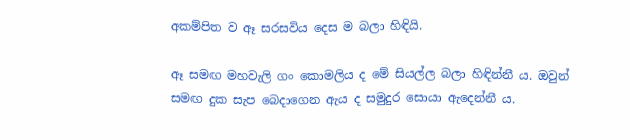අකම්පිත ව ඈ සරසවිය දෙස ම බලා හිඳියි.

ඈ සමඟ මහවැලි ගං කොමලිය ද මේ සියල්ල බලා හිඳින්නී ය. ඔවුන් සමඟ දුක සැප බෙදාගෙන ඇය ද සමුදුර සොයා ඇදෙන්නී ය.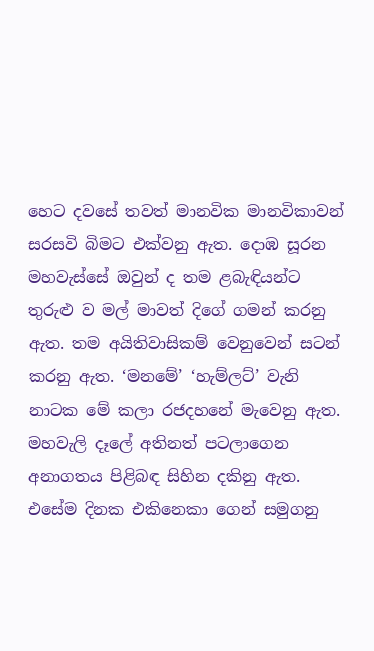හෙට දවසේ තවත් මානවික මානවිකාවන් සරසවි බිමට එක්වනු ඇත. දොඹ සූරන මහවැස්සේ ඔවුන් ද තම ළබැඳියන්ට තුරුළු ව මල් මාවත් දිගේ ගමන් කරනු ඇත. තම අයිතිවාසිකම් වෙනුවෙන් සටන් කරනු ඇත. ‘මනමේ’ ‘හැම්ලට්’ වැනි නාටක මේ කලා රජදහනේ මැවෙනු ඇත. මහවැලි දෑලේ අතිනත් පටලාගෙන අනාගතය පිළිබඳ සිහින දකිනු ඇත. එසේම දිනක එකිනෙකා ගෙන් සමුගනු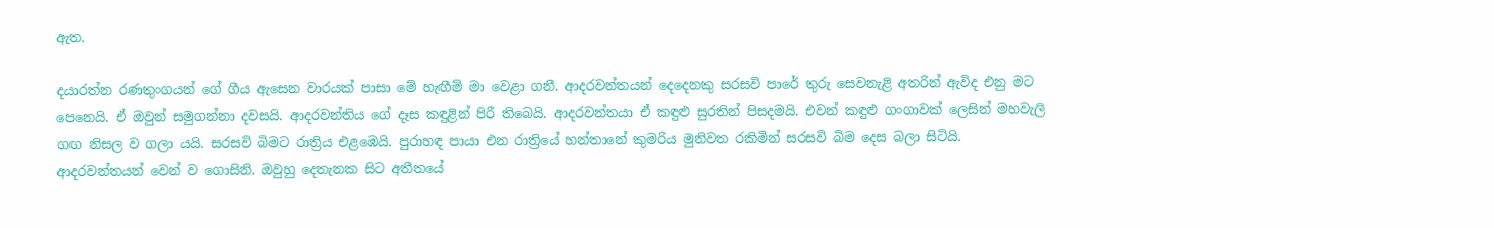ඇත.

දයාරත්න රණතුංගයන් ගේ ගීය ඇසෙන වාරයක් පාසා මේ හැඟීම් මා වෙළා ගනී. ආදරවන්තයන් දෙදෙනකු සරසවි පාරේ තුරු සෙවනැළි අතරින් ඇවිද එනු මට පෙනෙයි. ඒ ඔවුන් සමුගන්නා දවසයි. ආදරවන්තිය ගේ දෑස කඳුළින් පිරී තිබෙයි. ආදරවන්තයා ඒ කඳුළු සුරතින් පිසදමයි. එවන් කඳුළු ගංගාවක් ලෙසින් මහවැලි ගඟ නිසල ව ගලා යයි. සරසවි බිමට රාත්‍රිය එළඹෙයි. පුරාහඳ පායා එන රාත්‍රියේ හන්තානේ කුමරිය මුනිවත රකිමින් සරසවි බිම දෙස බලා සිටියි. ආදරවන්තයන් වෙන් ව ගොසිනි. ඔවුහු දෙතැනක සිට අතීතයේ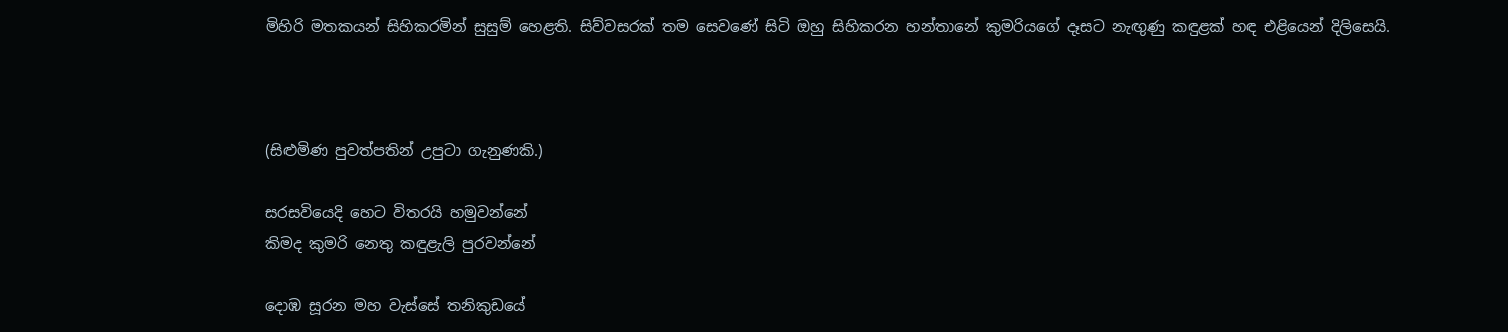මිහිරි මතකයන් සිහිකරමින් සුසුම් හෙළති. සිව්වසරක් තම සෙවණේ සිටි ඔහු සිහිකරන හන්තානේ කුමරියගේ දෑසට නැඟුණු කඳුළක් හඳ එළියෙන් දිලිසෙයි.



(සිළුමිණ පුවත්පතින් උපුටා ගැනුණකි.)

සරසවියෙදි හෙට විතරයි හමුවන්නේ
කිමද කුමරි නෙතු කඳුළැලි පුරවන්නේ

දොඹ සූරන මහ වැස්සේ තනිකුඩයේ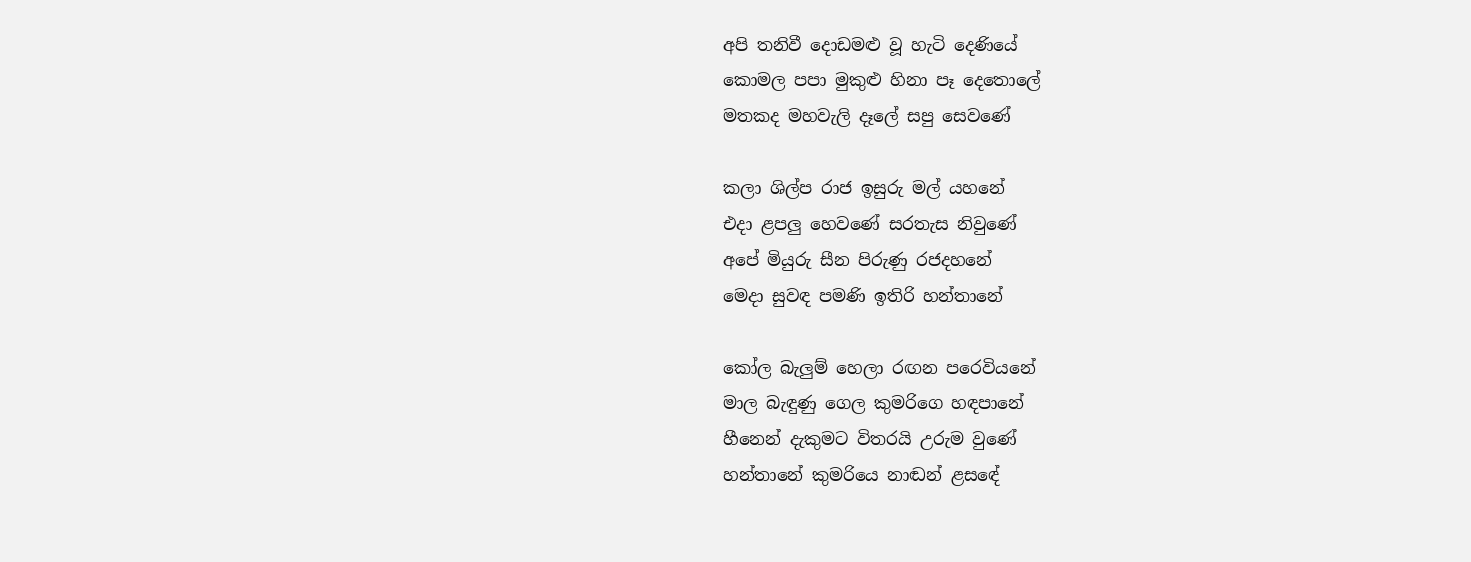අපි තනිවී දොඩමළු වූ හැටි දෙණියේ
කොමල පපා මුකුළු හිනා පෑ දෙතොලේ
මතකද මහවැලි දෑලේ සපු සෙවණේ

කලා ශිල්ප රාජ ඉසුරු මල් යහනේ
එදා ළපලු හෙවණේ සරතැස නිවුණේ
අපේ මියුරු සීන පිරුණු රජදහනේ
මෙදා සුවඳ පමණි ඉතිරි හන්තානේ

කෝල බැලුම් හෙලා රඟන පරෙවියනේ
මාල බැඳුණු ගෙල කුමරිගෙ හඳපානේ
හීනෙන් දැකුමට විතරයි උරුම වුණේ
හන්තානේ කුමරියෙ නාඬන් ළසඳේ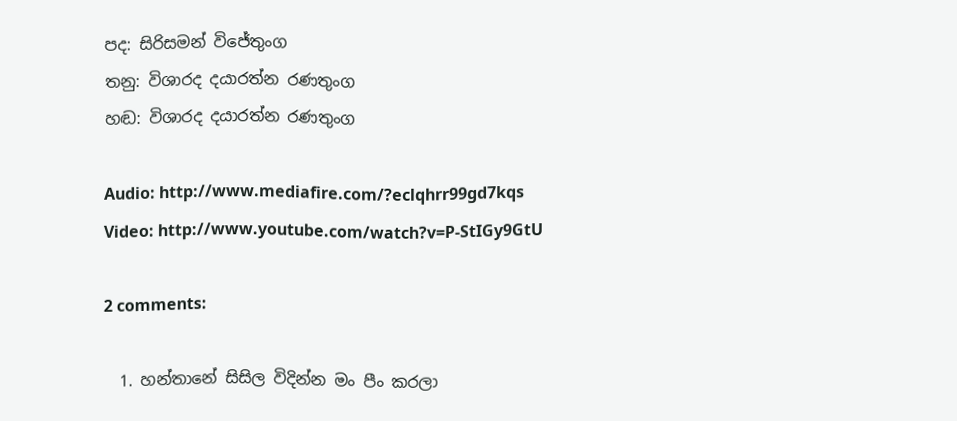පද: සිරිසමන් විජේතුංග
තනු: විශාරද දයාරත්න රණතුංග
හඬ: විශාරද දයාරත්න රණතුංග

Audio: http://www.mediafire.com/?eclqhrr99gd7kqs
Video: http://www.youtube.com/watch?v=P-StIGy9GtU

2 comments:

  1. හන්තානේ සිසිල විදින්න මං පීං කරලා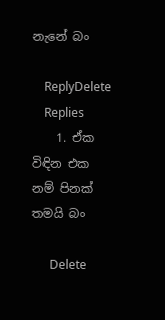නැනේ බං

    ReplyDelete
    Replies
    1. ඒක විඳින එක නම් පිනක් තමයි බං

      Delete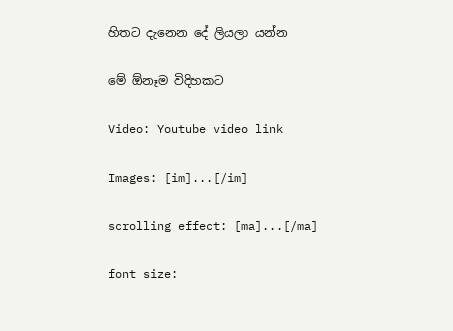හිතට දැනෙන දේ ලියලා යන්න

මේ ඕනෑම විදිහකට

Video: Youtube video link

Images: [im]...[/im]

scrolling effect: [ma]...[/ma]

font size: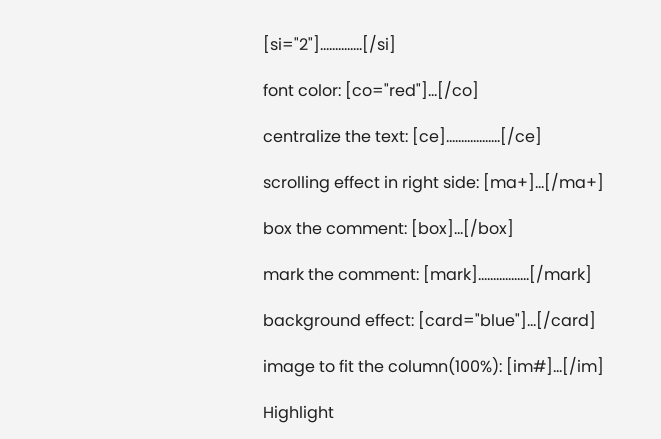[si="2"]..............[/si]

font color: [co="red"]...[/co]

centralize the text: [ce]..................[/ce]

scrolling effect in right side: [ma+]...[/ma+]

box the comment: [box]...[/box]

mark the comment: [mark].................[/mark]

background effect: [card="blue"]...[/card]

image to fit the column(100%): [im#]...[/im]

Highlight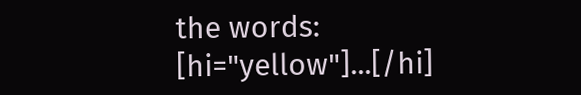the words: [hi="yellow"]...[/hi]